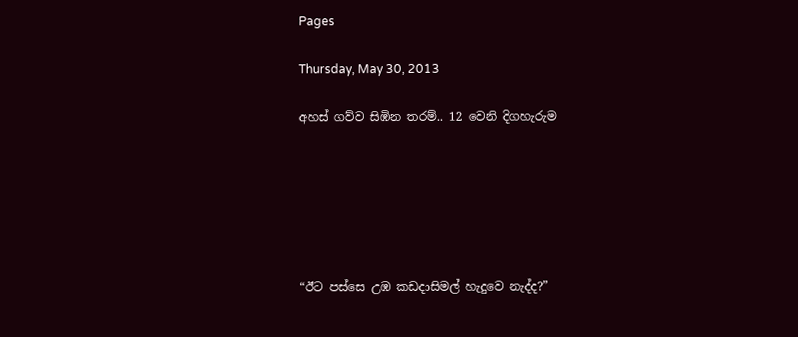Pages

Thursday, May 30, 2013

අහස් ගව්ව සිඹින තරම්.. 12 වෙනි දිගහැරුම






“ඊට පස්සෙ උඹ කඩදාසිමල් හැදුවෙ නැද්ද?”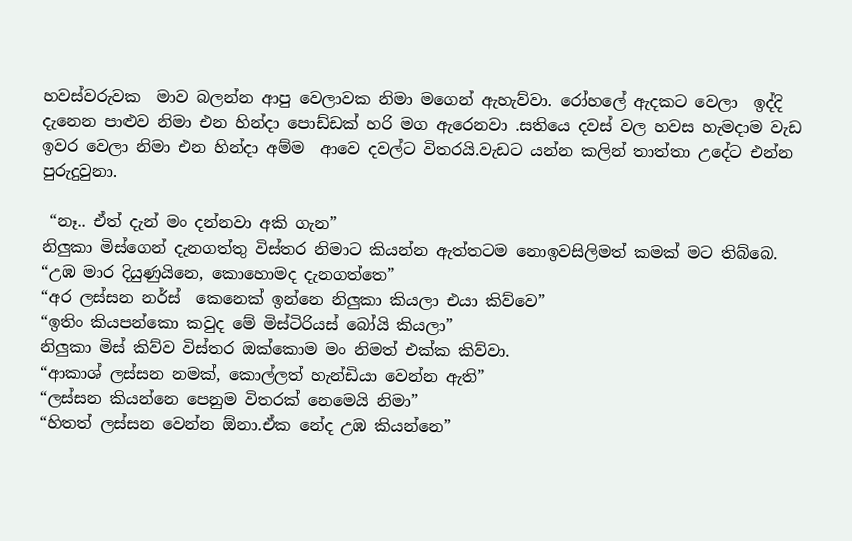හවස්වරුවක  මාව බලන්න ආපු වෙලාවක නිමා මගෙන් ඇහැව්වා. රෝහලේ ඇදකට වෙලා  ඉද්දි දැනෙන පාළුව නිමා එන හින්දා පොඩ්ඩක් හරි මග ඇරෙනවා .සතියෙ දවස් වල හවස හැමදාම වැඩ ඉවර වෙලා නිමා එන හින්දා අම්ම  ආවෙ දවල්ට විතරයි.වැඩට යන්න කලින් තාත්තා උදේට එන්න පුරුදුවුනා.

 “නෑ.. ඒත් දැන් මං දන්නවා අකි ගැන”
නිලුකා මිස්ගෙන් දැනගත්තු විස්තර නිමාට කියන්න ඇත්තටම නොඉවසිලිමත් කමක් මට තිබ්බෙ.
“උඹ මාර දියුණුයිනෙ, කොහොමද දැනගත්තෙ”
“අර ලස්සන නර්ස්  කෙනෙක් ඉන්නෙ නිලුකා කියලා එයා කිව්වෙ”
“ඉතිං කියපන්කො කවුද මේ මිස්ටිරියස් බෝයි කියලා”
නිලුකා මිස් කිව්ව විස්තර ඔක්කොම මං නිමත් එක්ක කිව්වා.
“ආකාශ් ලස්සන නමක්, කොල්ලත් හැන්ඩියා වෙන්න ඇති”
“ලස්සන කියන්නෙ පෙනුම විතරක් නෙමෙයි නිමා”
“හිතත් ලස්සන වෙන්න ඕනා.ඒක නේද උඹ කියන්නෙ”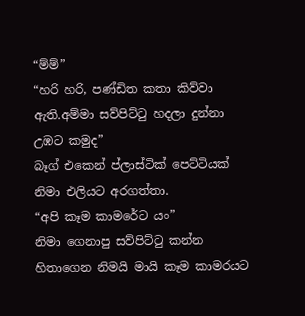“ම්ම්”
“හරි හරි, පණ්ඩිත කතා කිව්වා ඇති.අම්මා සව්පිට්ටු හදලා දුන්නා උඹට කමුද”
බෑග් එකෙන් ප්ලාස්ටික් පෙට්ටියක් නිමා එලියට අරගත්තා.
“අපි කෑම කාමරේට යං”
නිමා ගෙනාපු සව්පිට්ටු කන්න හිතාගෙන නිමයි මායි කෑම කාමරයට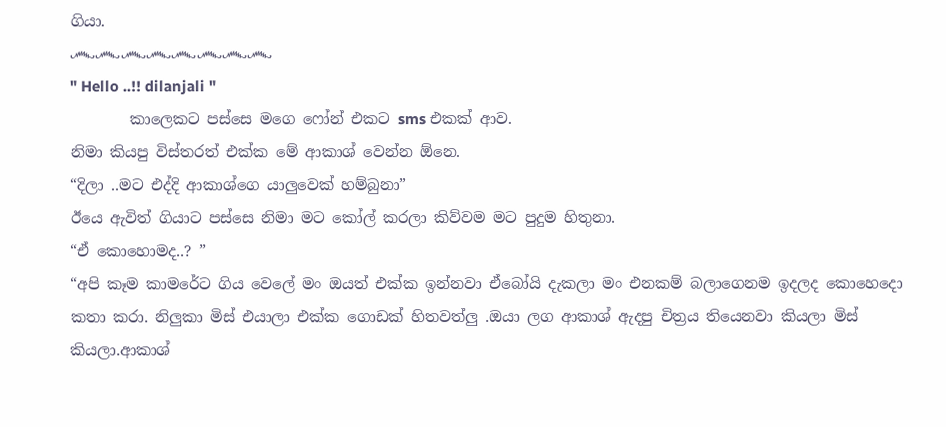ගියා.
෴෴෴෴෴෴෴෴
" Hello ..!! dilanjali "
        කාලෙකට පස්සෙ මගෙ ෆෝන් එකට sms එකක් ආව.
නිමා කියපු විස්තරත් එක්ක මේ ආකාශ් වෙන්න ඕනෙ.
“දිලා ..මට එද්දි ආකාශ්ගෙ යාලුවෙක් හම්බුනා”
ඊයෙ ඇවිත් ගියාට පස්සෙ නිමා මට කෝල් කරලා කිව්වම මට පුදුම හිතුනා.
“ඒ කොහොමද..? ”
“අපි කෑම කාමරේට ගිය වෙලේ මං ඔයත් එක්ක ඉන්නවා ඒබෝයි දැකලා මං එනකම් බලාගෙනම ඉදලද කොහෙදො කතා කරා. නිලුකා මිස් එයාලා එක්ක ගොඩක් හිතවත්ලු .ඔයා ලග ආකාශ් ඇදපු චිත්‍රය තියෙනවා කියලා මිස් කියලා.ආකාශ්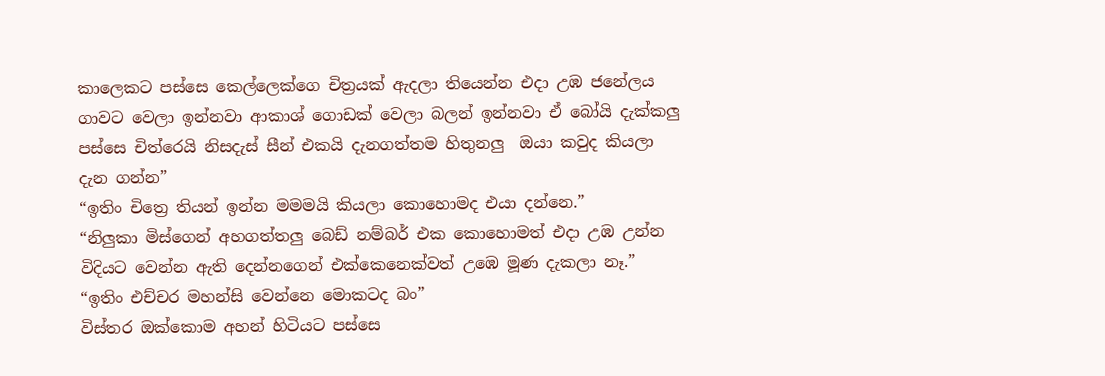කාලෙකට පස්සෙ කෙල්ලෙක්ගෙ චිත්‍රයක් ඇදලා තියෙන්න එදා උඹ ජනේලය ගාවට වෙලා ඉන්නවා ආකාශ් ගොඩක් වෙලා බලන් ඉන්නවා ඒ බෝයි දැක්කලු පස්සෙ චිත්රෙයි නිසදැස් සීන් එකයි දැනගත්තම හිතුනලු  ඔයා කවුද කියලා දැන ගන්න”
“ඉතිං චිත්‍රෙ තියන් ඉන්න මමමයි කියලා කොහොමද එයා දන්නෙ.”
“නිලුකා මිස්ගෙන් අහගත්තලු බෙඩ් නම්බර් එක කොහොමත් එදා උඹ උන්න විදියට වෙන්න ඇති දෙන්නගෙන් එක්කෙනෙක්වත් උඹෙ මූණ දැකලා නෑ.”
“ඉතිං එච්චර මහන්සි වෙන්නෙ මොකටද බං”
විස්තර ඔක්කොම අහන් හිටියට පස්සෙ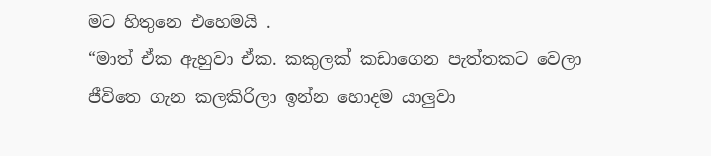මට හිතුනෙ එහෙමයි .
“මාත් ඒක ඇහුවා ඒක. කකුලක් කඩාගෙන පැත්තකට වෙලා ජීවිතෙ ගැන කලකිරිලා ඉන්න හොදම යාලුවා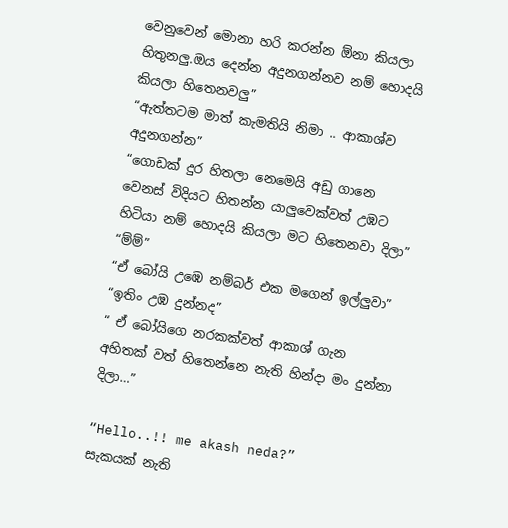වෙනුවෙන් මොනා හරි කරන්න ඕනා කියලා හිතුනලු.ඔය දෙන්න අදුනගන්නව නම් හොදයි කියලා හිතෙනවලු”
“ඇත්තටම මාත් කැමතියි නිමා .. ආකාශ්ව අදුනගන්න”
“ගොඩක් දුර හිතලා නෙමෙයි අඩු ගානෙ වෙනස් විදියට හිතන්න යාලුවෙක්වත් උඹට හිටියා නම් හොදයි කියලා මට හිතෙනවා දිලා”
“ම්ම්”
“ඒ බෝයි උඹෙ නම්බර් එක මගෙන් ඉල්ලුවා”
“ඉතිං උඹ දුන්නද”
“ ඒ බෝයිගෙ නරකක්වත් ආකාශ් ගැන අහිතක් වත් හිතෙන්නෙ නැති හින්දා මං දුන්නා දිලා…”

“Hello..!! me akash neda?”
සැකයක් නැති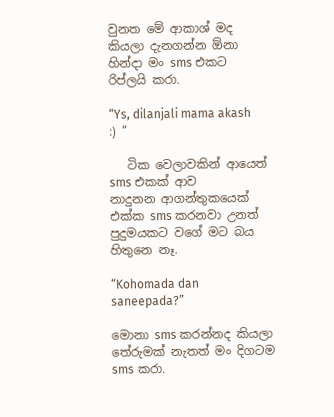වුනත මේ ආකාශ් මද කියලා දැනගන්න ඕනා හින්දා මං sms එකට රිප්ලයි කරා.

“Ys, dilanjali mama akash  :) ”

   ටික වෙලාවකින් ආයෙත් sms එකක් ආව
නාදුනන ආගන්තුකයෙක් එක්ක sms කරනවා උනත් පුදුමයකට වගේ මට බය හිතුනෙ නෑ.

“Kohomada dan saneepada?”

මොනා sms කරන්නද කියලා තේරුමක් නැතත් මං දිගටම sms කරා.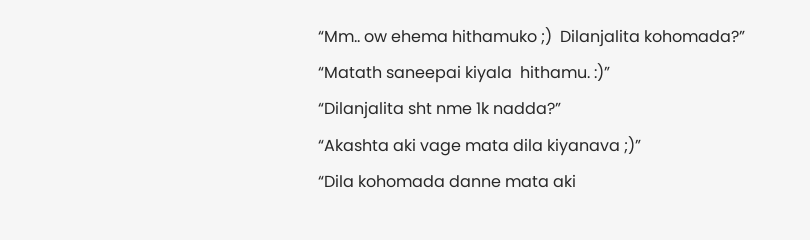“Mm.. ow ehema hithamuko ;)  Dilanjalita kohomada?”
“Matath saneepai kiyala  hithamu. :)”
“Dilanjalita sht nme 1k nadda?”
“Akashta aki vage mata dila kiyanava ;)”
“Dila kohomada danne mata aki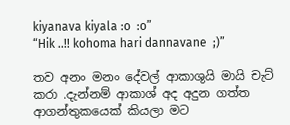kiyanava kiyala :o  :o”
“Hik ..!! kohoma hari dannavane  ;)”

තව අනං මනං දේවල් ආකාශුයි මායි චැට් කරා .දැන්නම් ආකාශ් අද අදුන ගත්ත ආගන්තුකයෙක් කියලා මට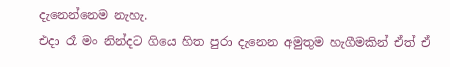දැනෙන්නෙම නැහැ.
එදා රෑ මං නින්දට ගියෙ හිත පුරා දැනෙන අමුතුම හැගීමකින් ඒත් ඒ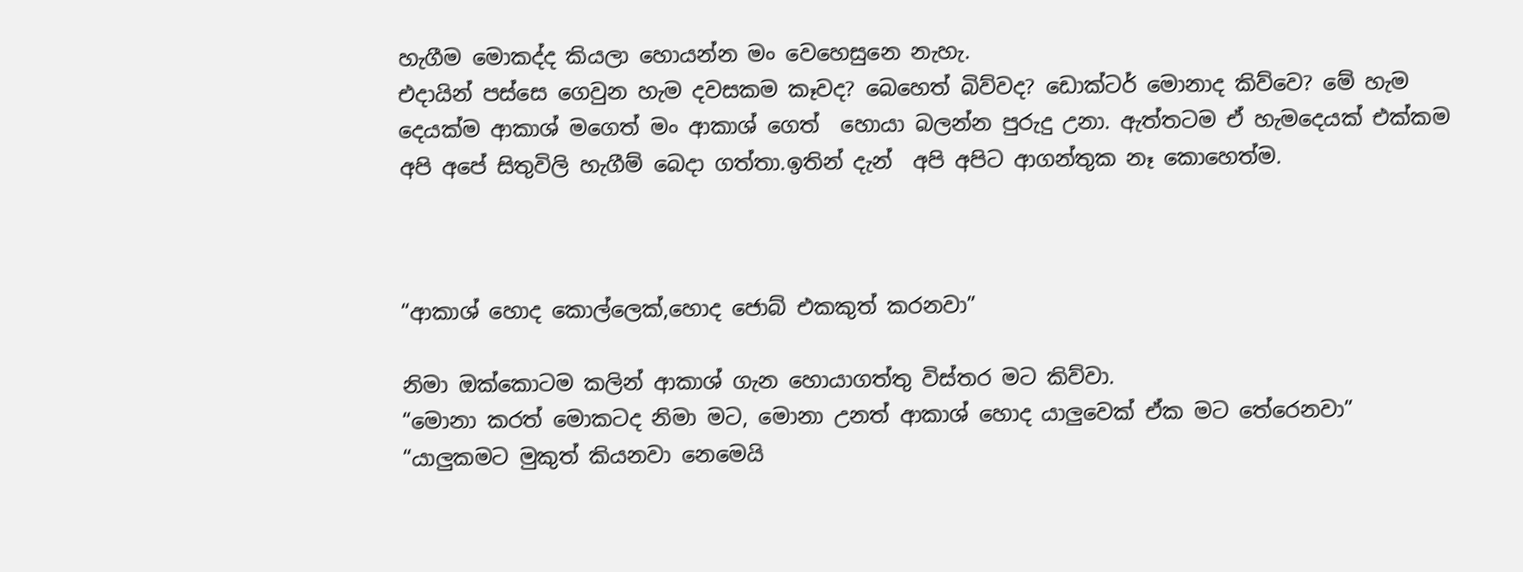හැගීම මොකද්ද කියලා හොයන්න මං වෙහෙසුනෙ නැහැ.
එදායින් පස්සෙ ගෙවුන හැම දවසකම කෑවද? බෙහෙත් බිව්වද? ඩොක්ටර් මොනාද කිව්වෙ? මේ හැම දෙයක්ම ආකාශ් මගෙත් මං ආකාශ් ගෙත්  හොයා බලන්න පුරුදු උනා. ඇත්තටම ඒ හැමදෙයක් එක්කම  අපි අපේ සිතුවිලි හැගීම් බෙදා ගත්තා.ඉතින් දැන්  අපි අපිට ආගන්තුක නෑ කොහෙත්ම.



“ආකාශ් හොද කොල්ලෙක්,හොද ජොබ් එකකුත් කරනවා”

නිමා ඔක්කොටම කලින් ආකාශ් ගැන හොයාගත්තු විස්තර මට කිව්වා.
“මොනා කරත් මොකටද නිමා මට, මොනා උනත් ආකාශ් හොද යාලුවෙක් ඒක මට තේරෙනවා”
“යාලුකමට මුකුත් කියනවා නෙමෙයි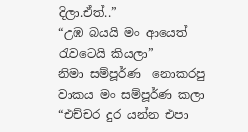දිලා.ඒත්..”
“උඹ බයයි මං ආයෙත් රැවටෙයි කියලා”
නිමා සම්පූර්ණ  නොකරපු වාකය මං සම්පූර්ණ කලා
“එච්චර දුර යන්න එපා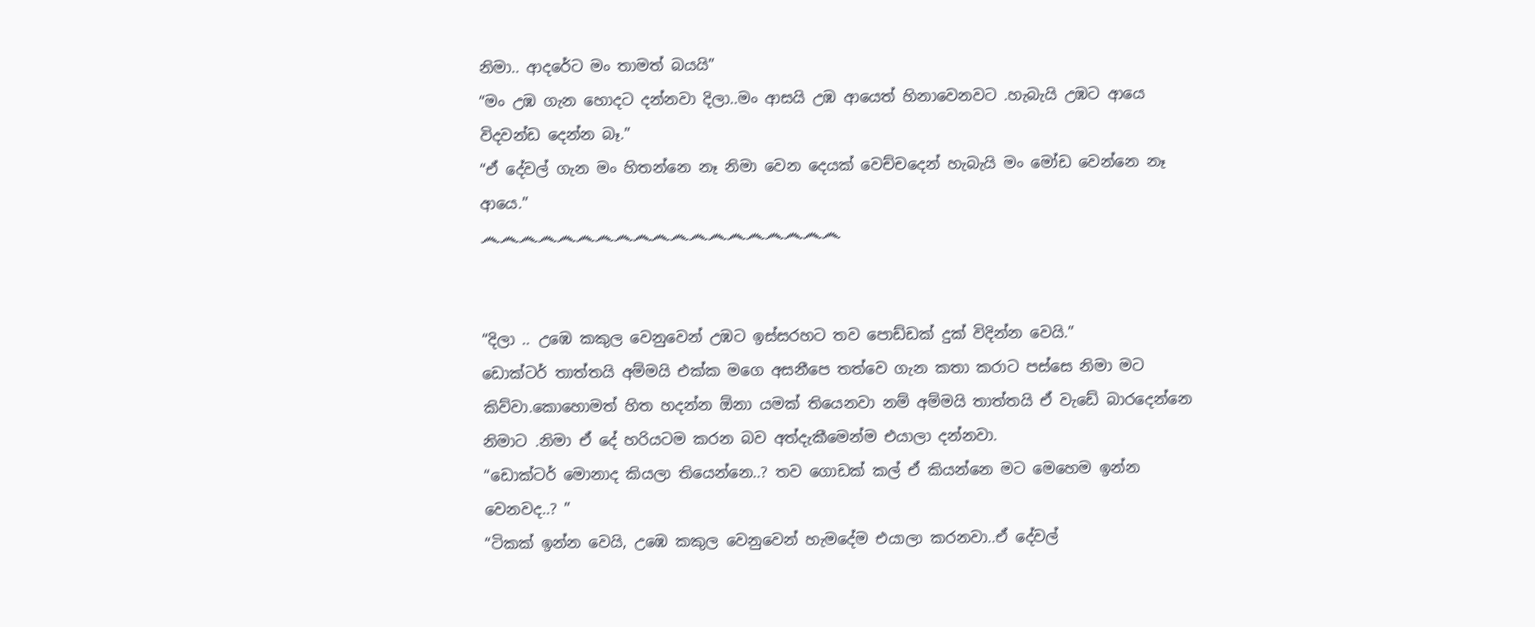නිමා.. ආදරේට මං තාමත් බයයි”
“මං උඹ ගැන හොදට දන්නවා දිලා..මං ආසයි උඹ ආයෙත් හිනාවෙනවට .හැබැයි උඹට ආයෙ විදවන්ඩ දෙන්න බෑ.”
“ඒ දේවල් ගැන මං හිතන්නෙ නෑ නිමා වෙන දෙයක් වෙච්චදෙන් හැබැයි මං මෝඩ වෙන්නෙ නෑ ආයෙ.”
෴෴෴෴෴෴෴෴෴෴෴෴෴෴෴෴෴෴෴


“දිලා .. උඹෙ කකුල වෙනුවෙන් උඹට ඉස්සරහට තව පොඩ්ඩක් දුක් විදින්න වෙයි.”
ඩොක්ටර් තාත්තයි අම්මයි එක්ක මගෙ අසනීපෙ තත්වෙ ගැන කතා කරාට පස්සෙ නිමා මට කිව්වා.කොහොමත් හිත හදන්න ඕනා යමක් තියෙනවා නම් අම්මයි තාත්තයි ඒ වැඩේ බාරදෙන්නෙ නිමාට .නිමා ඒ දේ හරියටම කරන බව අත්දැකීමෙන්ම එයාලා දන්නවා.
“ඩොක්ටර් මොනාද කියලා තියෙන්නෙ..? තව ගොඩක් කල් ඒ කියන්නෙ මට මෙහෙම ඉන්න වෙනවද..? ”
“ටිකක් ඉන්න වෙයි, උඹෙ කකුල වෙනුවෙන් හැමදේම එයාලා කරනවා..ඒ දේවල්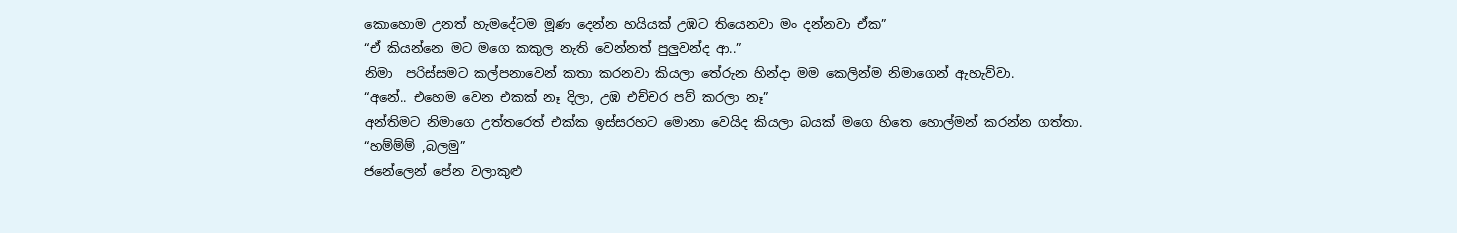කොහොම උනත් හැමදේටම මූණ දෙන්න හයියක් උඹට තියෙනවා මං දන්නවා ඒක”
“ඒ කියන්නෙ මට මගෙ කකුල නැති වෙන්නත් පුලුවන්ද ආ..”
නිමා  පරිස්සමට කල්පනාවෙන් කතා කරනවා කියලා තේරුන හින්දා මම කෙලින්ම නිමාගෙන් ඇහැව්වා.
“අනේ.. එහෙම වෙන එකක් නෑ දිලා, උඹ එච්චර පව් කරලා නෑ”
අන්තිමට නිමාගෙ උත්තරෙත් එක්ක ඉස්සරහට මොනා වෙයිද කියලා බයක් මගෙ හිතෙ හොල්මන් කරන්න ගත්තා.
“හම්ම්ම් ,බලමු”
ජනේලෙන් පේන වලාකුළු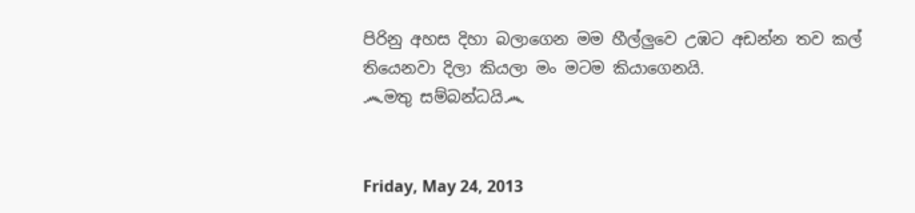පිරිනු අහස දිහා බලාගෙන මම හීල්ලුවෙ උඹට අඩන්න තව කල් තියෙනවා දිලා කියලා මං මටම කියාගෙනයි.
෴මතු සම්බන්ධයි෴


Friday, May 24, 2013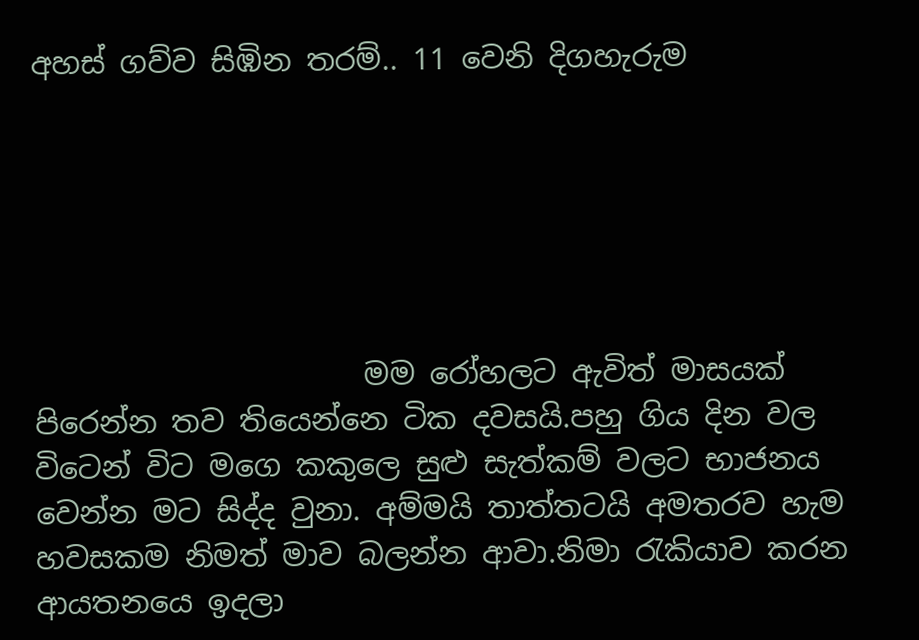අහස් ගව්ව සිඹින තරම්.. 11 වෙනි දිගහැරුම






                      මම රෝහලට ඇවිත් මාසයක් පිරෙන්න තව තියෙන්නෙ ටික දවසයි.පහු ගිය දින වල විටෙන් විට මගෙ කකුලෙ සුළු සැත්කම් වලට භාජනය  වෙන්න මට සිද්ද වුනා. අම්මයි තාත්තටයි අමතරව හැම හවසකම නිමත් මාව බලන්න ආවා.නිමා රැකියාව කරන ආයතනයෙ ඉදලා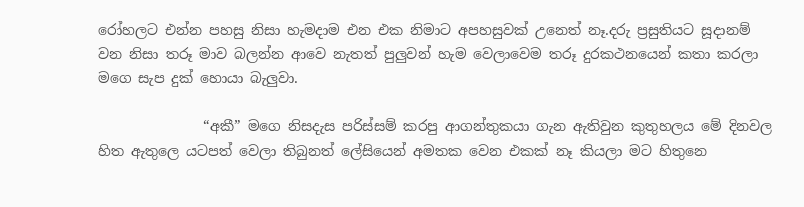රෝහලට එන්න පහසු නිසා හැමදාම එන එක නිමාට අපහසුවක් උනෙත් නෑ.දරු ප්‍රසුතියට සූදානම් වන නිසා තරූ මාව බලන්න ආවෙ නැතත් පුලුවන් හැම වෙලාවෙම තරූ දුරකථනයෙන් කතා කරලා මගෙ සැප දුක් හොයා බැලුවා.

               “අකී” මගෙ නිසදැස පරිස්සම් කරපු ආගන්තුකයා ගැන ඇතිවුන කුතුහලය මේ දිනවල හිත ඇතුලෙ යටපත් වෙලා තිබුනත් ලේසියෙන් අමතක වෙන එකක් නෑ කියලා මට හිතුනෙ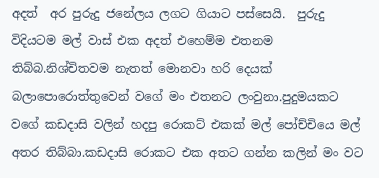අදත්  අර පුරුදු ජනේලය ලගට ගියාට පස්සෙයි.  පුරුදු විදියටම මල් වාස් එක අදත් එහෙම්ම එතනම  තිබ්බ.නිශ්චිතවම නැතත් මොනවා හරි දෙයක් බලාපොරොත්තුවෙන් වගේ මං එතනට ලංවුනා.පුදුමයකට වගේ කඩදාසි වලින් හදපු රොකට් එකක් මල් පෝච්චියෙ මල් අතර තිබ්බා.කඩදාසි රොකට එක අතට ගන්න කලින් මං වට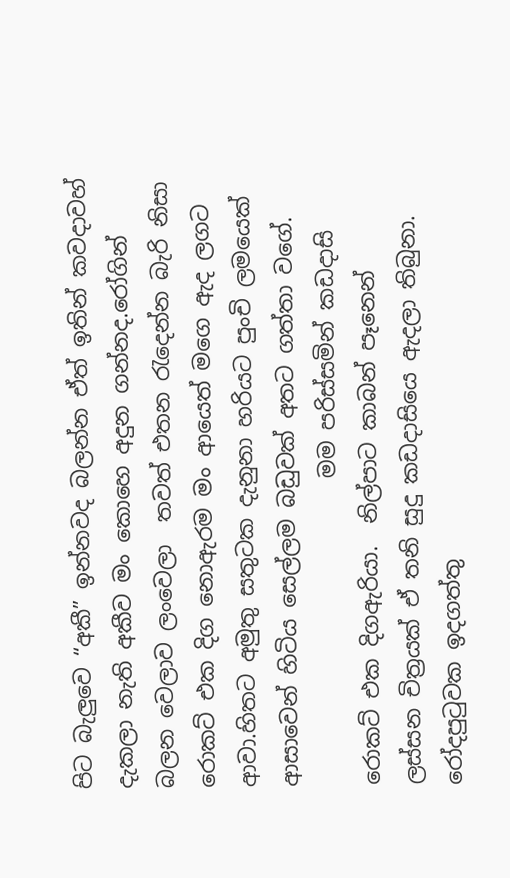පිට බැලුවෙ “අකී” ඉන්නවද බලන්න ඒත් ඉතින් කවදාවහ් දැකලා නැති අකීව මං කොහෙ අදුන ගන්නද.රෝගින් බලන වෙලාව ලංවෙලා  තවත් එතන රැදෙන්න බැරි නිසා රොකට් එක දිග නොඇරම මං ආයෙත් මගෙ ඇද ලගට ආවා.හිතට අමුතු සතුටක දැනුනා හරියට පුංචි ලමයෙක් ආසාවෙන් හිටිය සෙල්ලම බඩුවක් අතට ගත්තා වගේ.
                            මම පරිස්සමින් කඩදාසි රොකට් එක දිගඇරියා.  නිල්පාට කාබන් පෑනෙන්   ලස්සන චිත්‍රයක් ඒ තනි සුදු කඩදාසියෙ ඇදලා තිබුනා. රෝදපුටුවක ඉදගත්තු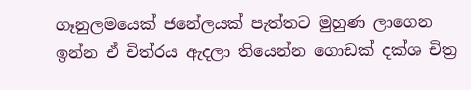ගෑනුලමයෙක් ජනේලයක් පැත්තට මුහුණ ලාගෙන ඉන්න ඒ චිත්රය ඇදලා තියෙන්න ගොඩක් දක්ශ චිත්‍ර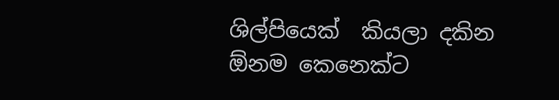ශිල්පියෙක්  කියලා දකින ඕනම කෙනෙක්ට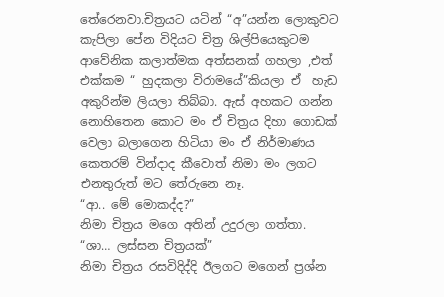තේරෙනවා.චිත්‍රයට යටින් “අ”යන්න ලොකුවට කැපිලා පේන විදියට චිත්‍ර ශිල්පියෙකුටම ආවේනික කලාත්මක අත්සනක් ගහලා ,එත් එක්කම “ හුදකලා විරාමයේ”කියලා ඒ  හැඩ අකුරින්ම ලියලා තිබ්බා. ඇස් අහකට ගන්න නොහිතෙන කොට මං ඒ චිත්‍රය දිහා ගොඩක් වෙලා බලාගෙන හිටියා මං ඒ නිර්මාණය කෙතරම් වින්දාද කීවොත් නිමා මං ලගට එනතුරුත් මට තේරුනෙ නෑ.
“ආ.. මේ මොකද්ද?”
නිමා චිත්‍රය මගෙ අතින් උදුරලා ගත්තා.
“ශා… ලස්සන චිත්‍රයක්”
නිමා චිත්‍රය රසවිදිද්දි ඊලගට මගෙන් ප්‍රශ්න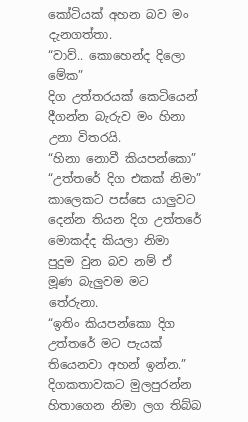කෝටියක් අහන බව මං දැනගත්තා.
“වාව්.. කොහෙන්ද දිලො මේක”
දිග උත්තරයක් කෙටියෙන් දීගන්න බැරුව මං හිනා උනා විතරයි.
“හිනා නොවී කියපන්කො”
“උත්තරේ දිග එකක් නිමා”
කාලෙකට පස්සෙ යාලුවට දෙන්න තියන දිග උත්තරේ මොකද්ද කියලා නිමා පුදුම වුන බව නම් ඒ මූණ බැලුවම මට තේරුනා.
“ඉතිං කියපන්කො දිග උත්තරේ මට පැයක් තියෙනවා අහන් ඉන්න.”
දිගකතාවකට මුලපුරන්න හිතාගෙන නිමා ලග තිබ්බ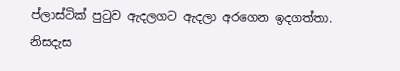ප්ලාස්ටික් පුටුව ඇදලගට ඇදලා අරගෙන ඉදගත්තා. නිසදැස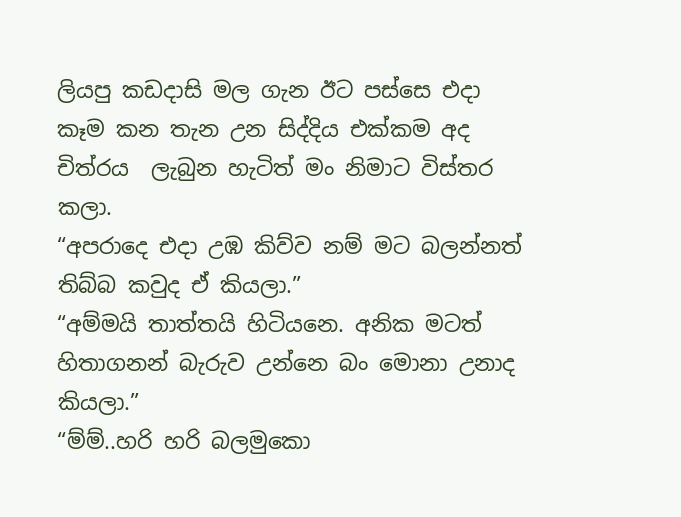ලියපු කඩදාසි මල ගැන ඊට පස්සෙ එදා කෑම කන තැන උන සිද්දිය එක්කම අද චිත්රය  ලැබුන හැටිත් මං නිමාට විස්තර කලා.
“අපරාදෙ එදා උඹ කිව්ව නම් මට බලන්නත් තිබ්බ කවුද ඒ කියලා.”
“අම්මයි තාත්තයි හිටියනෙ. අනික මටත් හිතාගනන් බැරුව උන්නෙ බං මොනා උනාද කියලා.”
“ම්ම්..හරි හරි බලමුකො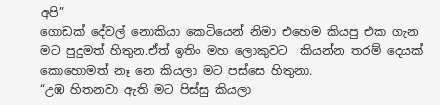අපි”
ගොඩක් දේවල් නොකියා කෙටියෙන් නිමා එහෙම කියපු එක ගැන මට පුදුමත් හිතුන.ඒත් ඉතිං මහ ලොකුවට  කියන්න තරම් දෙයක් කොහොමත් නෑ නෙ කියලා මට පස්සෙ හිතුනා.
“උඹ හිතනවා ඇති මට පිස්සු කියලා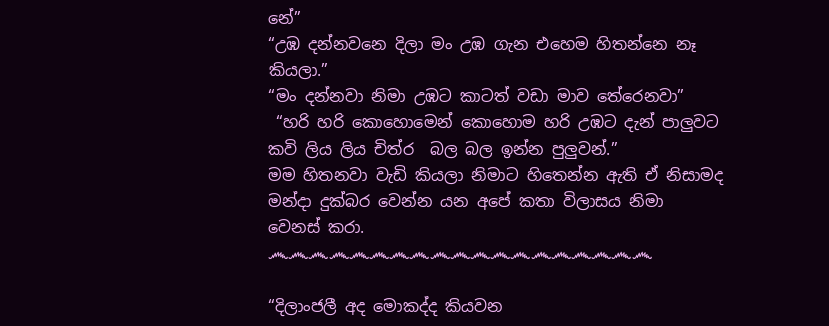නේ”
“උඹ දන්නවනෙ දිලා මං උඹ ගැන එහෙම හිතන්නෙ නෑ  කියලා.”
“මං දන්නවා නිමා උඹට කාටත් වඩා මාව තේරෙනවා”
 “හරි හරි කොහොමෙන් කොහොම හරි උඹට දැන් පාලුවට කවි ලිය ලිය චිත්ර  බල බල ඉන්න පුලුවන්.”
මම හිතනවා වැඩි කියලා නිමාට හිතෙන්න ඇති ඒ නිසාමද මන්දා දුක්බර වෙන්න යන අපේ කතා විලාසය නිමා වෙනස් කරා.
෴෴෴෴෴෴෴෴෴෴෴෴෴෴෴෴෴෴෴

“දිලාංජලී අද මොකද්ද කියවන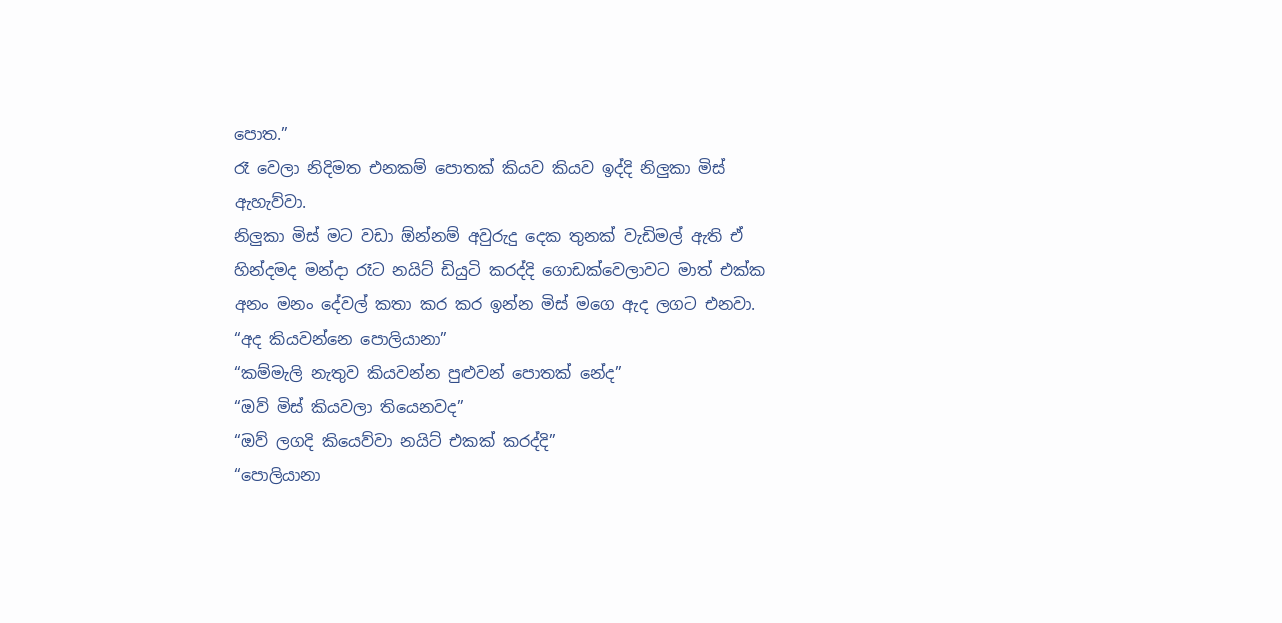පොත.”
රෑ වෙලා නිදිමත එනකම් පොතක් කියව කියව ඉද්දි නිලුකා මිස් ඇහැව්වා.
නිලුකා මිස් මට වඩා ඕන්නම් අවුරුදු දෙක තුනක් වැඩිමල් ඇති ඒ හින්දමද මන්දා රෑට නයිට් ඩියුටි කරද්දි ගොඩක්වෙලාවට මාත් එක්ක අනං මනං දේවල් කතා කර කර ඉන්න මිස් මගෙ ඇද ලගට එනවා.
“අද කියවන්නෙ පොලියානා”
“කම්මැලි නැතුව කියවන්න පුළුවන් පොතක් නේද”
“ඔව් මිස් කියවලා තියෙනවද”
“ඔව් ලගදි කියෙව්වා නයිට් එකක් කරද්දි”
“පොලියානා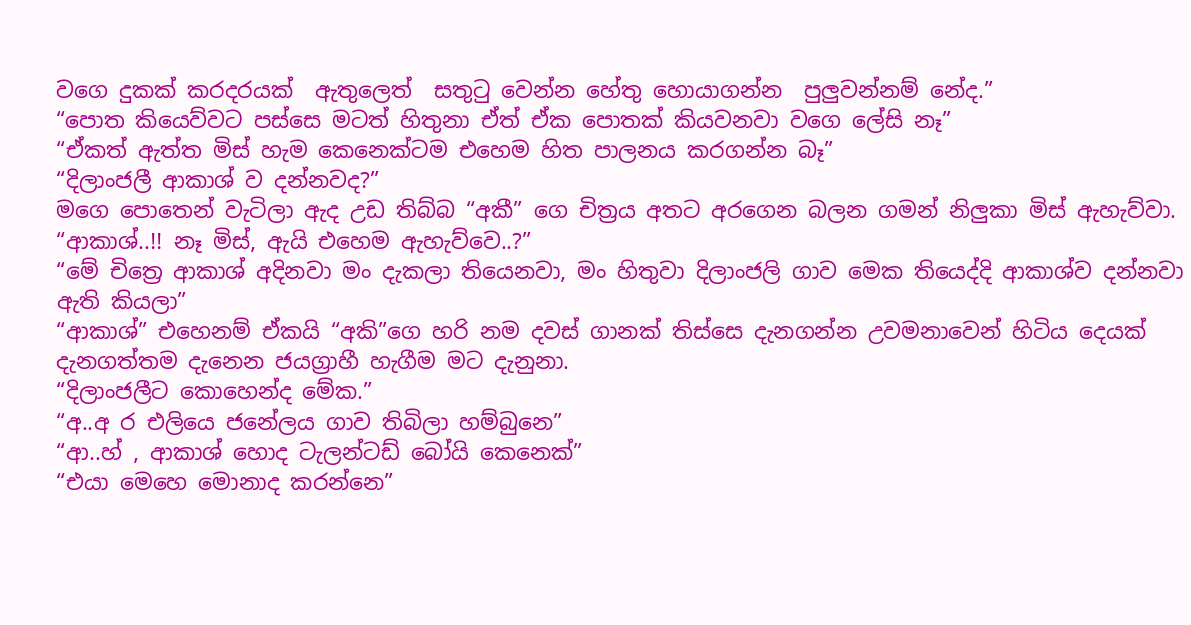වගෙ දුකක් කරදරයක්  ඇතුලෙත්  සතුටු වෙන්න හේතු හොයාගන්න  පුලුවන්නම් නේද.”
“පොත කියෙව්වට පස්සෙ මටත් හිතුනා ඒත් ඒක පොතක් කියවනවා වගෙ ලේසි නෑ”
“ඒකත් ඇත්ත මිස් හැම කෙනෙක්ටම එහෙම හිත පාලනය කරගන්න බෑ”
“දිලාංජලී ආකාශ් ව දන්නවද?”
මගෙ පොතෙන් වැටිලා ඇද උඩ තිබ්බ “අකී” ගෙ චිත්‍රය අතට අරගෙන බලන ගමන් නිලුකා මිස් ඇහැව්වා.
“ආකාශ්..!! නෑ මිස්, ඇයි එහෙම ඇහැව්වෙ..?”
“මේ චිත්‍රෙ ආකාශ් අදිනවා මං දැකලා තියෙනවා, මං හිතුවා දිලාංජලි ගාව මෙක තියෙද්දි ආකාශ්ව දන්නවා ඇති කියලා”
“ආකාශ්” එහෙනම් ඒකයි “අකි”ගෙ හරි නම දවස් ගානක් තිස්සෙ දැනගන්න උවමනාවෙන් හිටිය දෙයක් දැනගත්තම දැනෙන ජයග්‍රාහී හැගීම මට දැනුනා.
“දිලාංජලීට කොහෙන්ද මේක.”
“අ..අ ර එලියෙ ජනේලය ගාව තිබිලා හම්බුනෙ”
“ආ..හ් , ආකාශ් හොද ටැලන්ටඩ් බෝයි කෙනෙක්”
“එයා මෙහෙ මොනාද කරන්නෙ”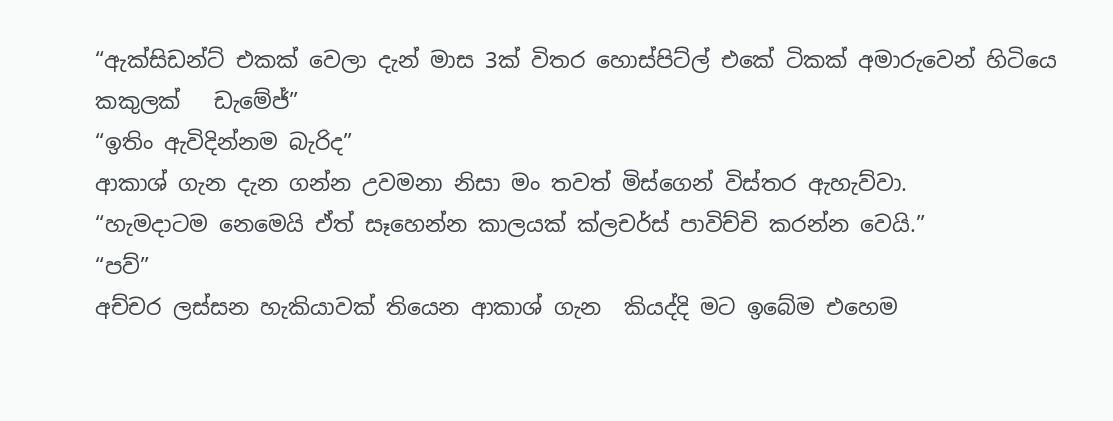“ඇක්සිඩන්ට් එකක් වෙලා දැන් මාස 3ක් විතර හොස්පිට්ල් එකේ ටිකක් අමාරුවෙන් හිටියෙ කකුලක්   ඩැමේජ්”
“ඉතිං ඇවිදින්නම බැරිද”
ආකාශ් ගැන දැන ගන්න උවමනා නිසා මං තවත් මිස්ගෙන් විස්තර ඇහැව්වා.
“හැමදාටම නෙමෙයි ඒත් සෑහෙන්න කාලයක් ක්ලචර්ස් පාවිච්චි කරන්න වෙයි.”
“පව්”
අච්චර ලස්සන හැකියාවක් තියෙන ආකාශ් ගැන  කියද්දි මට ඉබේම එහෙම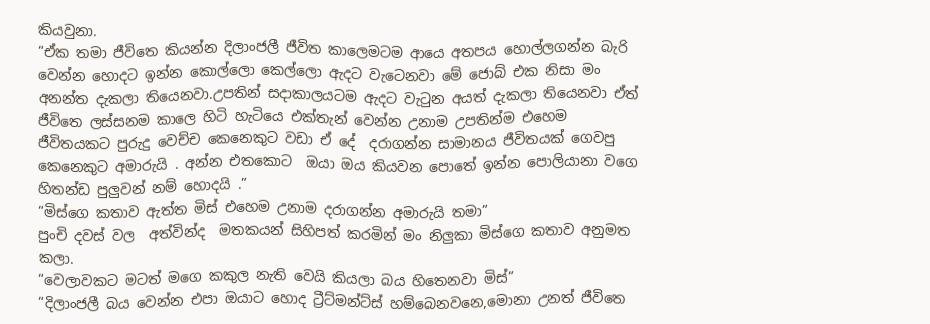කියවුනා.
“ඒක තමා ජීවිතෙ කියන්න දිලාංජලී ජීවිත කාලෙමටම ආයෙ අතපය හොල්ලගන්න බැරි වෙන්න හොදට ඉන්න කොල්ලො කෙල්ලො ඇදට වැටෙනවා මේ ජොබ් එක නිසා මං අනන්ත දැකලා තියෙනවා.උපතින් සදාකාලයටම ඇදට වැටුන අයත් දැකලා තියෙනවා ඒත්  ජීවිතෙ ලස්සනම කාලෙ හිටි හැටියෙ එක්තැන් වෙන්න උනාම උපතින්ම එහෙම ජීවිතයකට පුරුදු වෙච්ච කෙනෙකුට වඩා ඒ දේ  දරාගන්න සාමාන‍‍‍ය ජීවිතයක් ගෙවපු කෙනෙකුට අමාරුයි . අන්න එතකොට  ඔයා ඔය කියවන පොතේ ඉන්න පොලියානා වගෙ හිතන්ඩ පුලුවන් නම් හොදයි .”
“මිස්ගෙ කතාව ඇත්ත මිස් එහෙම උනාම දරාගන්න අමාරුයි තමා”
පුංචි දවස් වල  අත්වින්ද  මතකයන් සිහිපත් කරමින් මං නිලුකා මිස්ගෙ කතාව අනුමත කලා.
“වෙලාවකට මටත් මගෙ කකුල නැති වෙයි කියලා බය හිතෙනවා මිස්”
“දිලාංජලී බය වෙන්න එපා ඔයාට හොද ට්‍රීට්මන්ට්ස් හම්බෙනවනෙ,මොනා උනත් ජීවිතෙ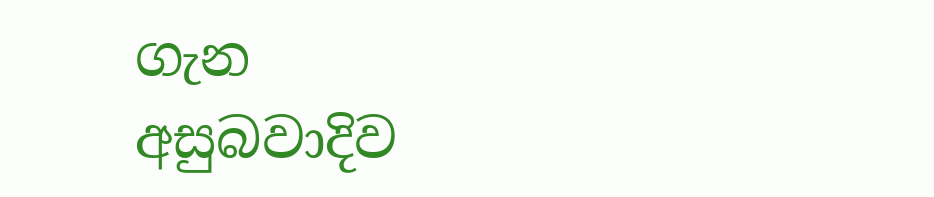ගැන අසුබවාදිව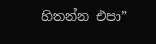හිතන්න එපා”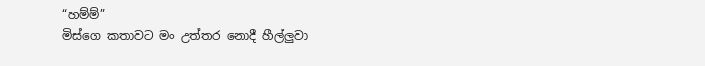“හම්ම්”
මිස්ගෙ කතාවට මං උත්තර නොදී හීල්ලුවා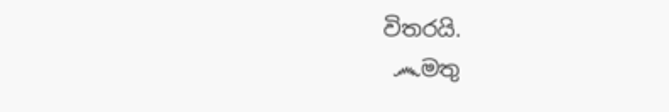විතරයි.
 ෴මතු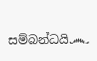සම්බන්ධයි෴